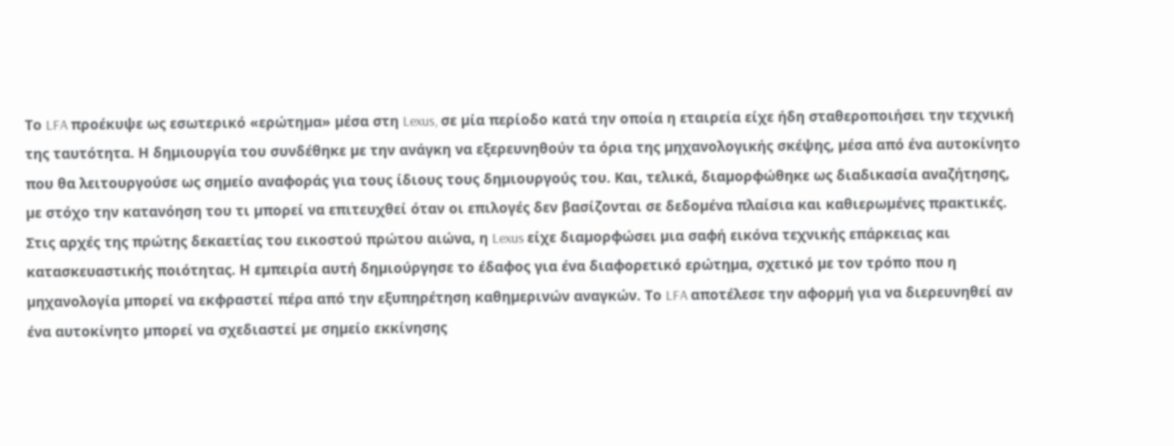Το LFA προέκυψε ως εσωτερικό «ερώτηµα» µέσα στη Lexus, σε µία περίοδο κατά την οποία η εταιρεία είχε ήδη σταθεροποιήσει την τεχνική της ταυτότητα. Η δηµιουργία του συνδέθηκε µε την ανάγκη να εξερευνηθούν τα όρια της µηχανολογικής σκέψης, µέσα από ένα αυτοκίνητο που θα λειτουργούσε ως σηµείο αναφοράς για τους ίδιους τους δηµιουργούς του. Και, τελικά, διαµορφώθηκε ως διαδικασία αναζήτησης, µε στόχο την κατανόηση του τι µπορεί να επιτευχθεί όταν οι επιλογές δεν βασίζονται σε δεδοµένα πλαίσια και καθιερωµένες πρακτικές.
Στις αρχές της πρώτης δεκαετίας του εικοστού πρώτου αιώνα, η Lexus είχε διαµορφώσει µια σαφή εικόνα τεχνικής επάρκειας και κατασκευαστικής ποιότητας. Η εµπειρία αυτή δηµιούργησε το έδαφος για ένα διαφορετικό ερώτηµα, σχετικό µε τον τρόπο που η µηχανολογία µπορεί να εκφραστεί πέρα από την εξυπηρέτηση καθηµερινών αναγκών. Το LFA αποτέλεσε την αφορµή για να διερευνηθεί αν ένα αυτοκίνητο µπορεί να σχεδιαστεί µε σηµείο εκκίνησης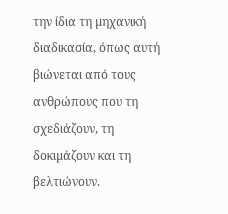την ίδια τη µηχανική διαδικασία, όπως αυτή βιώνεται από τους ανθρώπους που τη σχεδιάζουν, τη δοκιµάζουν και τη βελτιώνουν.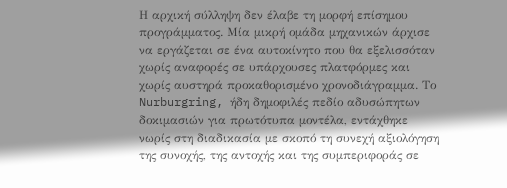Η αρχική σύλληψη δεν έλαβε τη µορφή επίσηµου προγράµµατος. Μία µικρή οµάδα µηχανικών άρχισε να εργάζεται σε ένα αυτοκίνητο που θα εξελισσόταν χωρίς αναφορές σε υπάρχουσες πλατφόρµες και χωρίς αυστηρά προκαθορισµένο χρονοδιάγραµµα. Το Nurburgring, ήδη δηµοφιλές πεδίο αδυσώπητων δοκιµασιών για πρωτότυπα µοντέλα, εντάχθηκε νωρίς στη διαδικασία µε σκοπό τη συνεχή αξιολόγηση της συνοχής, της αντοχής και της συµπεριφοράς σε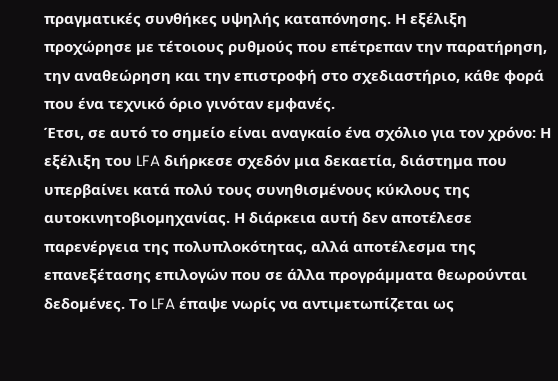πραγµατικές συνθήκες υψηλής καταπόνησης. Η εξέλιξη προχώρησε µε τέτοιους ρυθµούς που επέτρεπαν την παρατήρηση, την αναθεώρηση και την επιστροφή στο σχεδιαστήριο, κάθε φορά που ένα τεχνικό όριο γινόταν εµφανές.
Έτσι, σε αυτό το σηµείο είναι αναγκαίο ένα σχόλιο για τον χρόνο: Η εξέλιξη του LFA διήρκεσε σχεδόν µια δεκαετία, διάστηµα που υπερβαίνει κατά πολύ τους συνηθισµένους κύκλους της αυτοκινητοβιοµηχανίας. Η διάρκεια αυτή δεν αποτέλεσε παρενέργεια της πολυπλοκότητας, αλλά αποτέλεσµα της επανεξέτασης επιλογών που σε άλλα προγράµµατα θεωρούνται δεδοµένες. Το LFA έπαψε νωρίς να αντιµετωπίζεται ως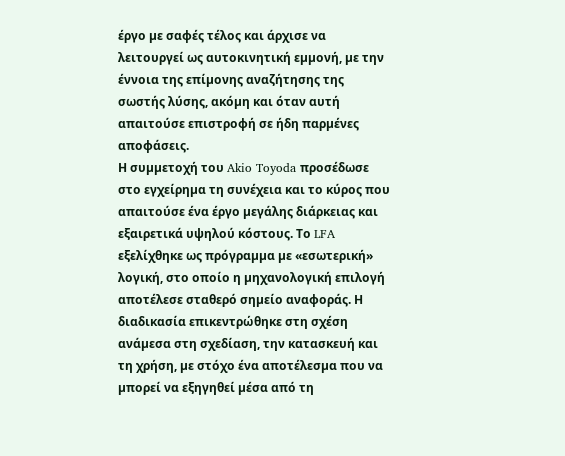έργο µε σαφές τέλος και άρχισε να λειτουργεί ως αυτοκινητική εµµονή, µε την έννοια της επίµονης αναζήτησης της σωστής λύσης, ακόµη και όταν αυτή απαιτούσε επιστροφή σε ήδη παρµένες αποφάσεις.
Η συµµετοχή του Akio Toyoda προσέδωσε στο εγχείρηµα τη συνέχεια και το κύρος που απαιτούσε ένα έργο µεγάλης διάρκειας και εξαιρετικά υψηλού κόστους. Το LFA εξελίχθηκε ως πρόγραµµα µε «εσωτερική» λογική, στο οποίο η µηχανολογική επιλογή αποτέλεσε σταθερό σηµείο αναφοράς. Η διαδικασία επικεντρώθηκε στη σχέση ανάµεσα στη σχεδίαση, την κατασκευή και τη χρήση, µε στόχο ένα αποτέλεσµα που να µπορεί να εξηγηθεί µέσα από τη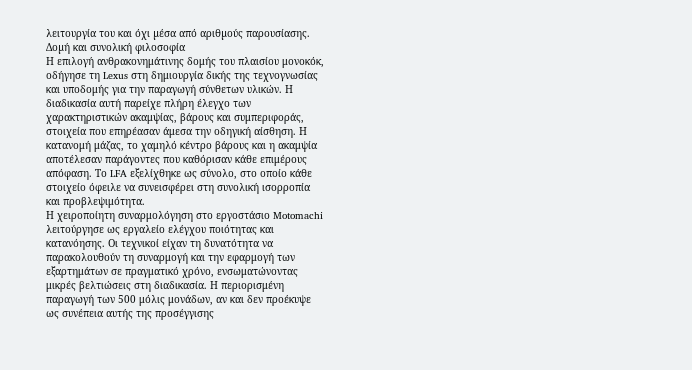λειτουργία του και όχι µέσα από αριθµούς παρουσίασης.
Δοµή και συνολική φιλοσοφία
Η επιλογή ανθρακονημάτινης δομής του πλαισίου μονοκόκ, οδήγησε τη Lexus στη δημιουργία δικής της τεχνογνωσίας και υποδομής για την παραγωγή σύνθετων υλικών. Η διαδικασία αυτή παρείχε πλήρη έλεγχο των χαρακτηριστικών ακαμψίας, βάρους και συμπεριφοράς, στοιχεία που επηρέασαν άμεσα την οδηγική αίσθηση. Η κατανομή μάζας, το χαμηλό κέντρο βάρους και η ακαμψία αποτέλεσαν παράγοντες που καθόρισαν κάθε επιμέρους απόφαση. Το LFA εξελίχθηκε ως σύνολο, στο οποίο κάθε στοιχείο όφειλε να συνεισφέρει στη συνολική ισορροπία και προβλεψιμότητα.
Η χειροποίητη συναρμολόγηση στο εργοστάσιο Motomachi λειτούργησε ως εργαλείο ελέγχου ποιότητας και κατανόησης. Οι τεχνικοί είχαν τη δυνατότητα να παρακολουθούν τη συναρμογή και την εφαρμογή των εξαρτημάτων σε πραγματικό χρόνο, ενσωματώνοντας μικρές βελτιώσεις στη διαδικασία. Η περιορισμένη παραγωγή των 500 μόλις μονάδων, αν και δεν προέκυψε ως συνέπεια αυτής της προσέγγισης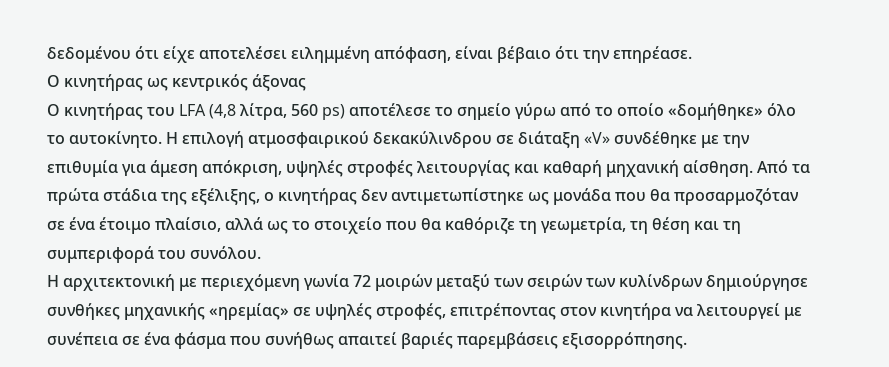δεδομένου ότι είχε αποτελέσει ειλημμένη απόφαση, είναι βέβαιο ότι την επηρέασε.
Ο κινητήρας ως κεντρικός άξονας
Ο κινητήρας του LFA (4,8 λίτρα, 560 ps) αποτέλεσε το σημείο γύρω από το οποίο «δομήθηκε» όλο το αυτοκίνητο. Η επιλογή ατμοσφαιρικού δεκακύλινδρου σε διάταξη «V» συνδέθηκε με την επιθυμία για άμεση απόκριση, υψηλές στροφές λειτουργίας και καθαρή μηχανική αίσθηση. Από τα πρώτα στάδια της εξέλιξης, ο κινητήρας δεν αντιμετωπίστηκε ως μονάδα που θα προσαρμοζόταν σε ένα έτοιμο πλαίσιο, αλλά ως το στοιχείο που θα καθόριζε τη γεωμετρία, τη θέση και τη συμπεριφορά του συνόλου.
Η αρχιτεκτονική με περιεχόμενη γωνία 72 μοιρών μεταξύ των σειρών των κυλίνδρων δημιούργησε συνθήκες μηχανικής «ηρεμίας» σε υψηλές στροφές, επιτρέποντας στον κινητήρα να λειτουργεί με συνέπεια σε ένα φάσμα που συνήθως απαιτεί βαριές παρεμβάσεις εξισορρόπησης.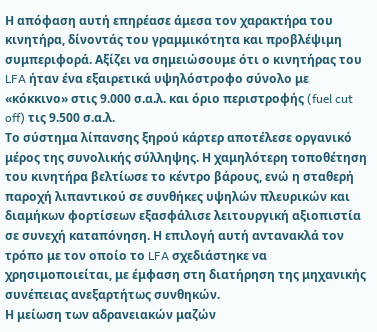Η απόφαση αυτή επηρέασε άμεσα τον χαρακτήρα του κινητήρα, δίνοντάς του γραμμικότητα και προβλέψιμη συμπεριφορά. Αξίζει να σημειώσουμε ότι ο κινητήρας του LFA ήταν ένα εξαιρετικά υψηλόστροφο σύνολο με «κόκκινο» στις 9.000 σ.α.λ. και όριο περιστροφής (fuel cut off) τις 9.500 σ.α.λ.
Το σύστημα λίπανσης ξηρού κάρτερ αποτέλεσε οργανικό μέρος της συνολικής σύλληψης. Η χαμηλότερη τοποθέτηση του κινητήρα βελτίωσε το κέντρο βάρους, ενώ η σταθερή παροχή λιπαντικού σε συνθήκες υψηλών πλευρικών και διαμήκων φορτίσεων εξασφάλισε λειτουργική αξιοπιστία σε συνεχή καταπόνηση. Η επιλογή αυτή αντανακλά τον τρόπο με τον οποίο το LFA σχεδιάστηκε να χρησιμοποιείται, με έμφαση στη διατήρηση της μηχανικής συνέπειας ανεξαρτήτως συνθηκών.
Η μείωση των αδρανειακών μαζών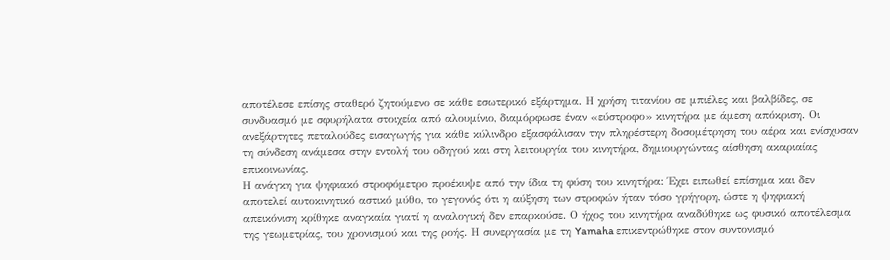αποτέλεσε επίσης σταθερό ζητούμενο σε κάθε εσωτερικό εξάρτημα. Η χρήση τιτανίου σε μπιέλες και βαλβίδες, σε συνδυασμό με σφυρήλατα στοιχεία από αλουμίνιο, διαμόρφωσε έναν «εύστροφο» κινητήρα με άμεση απόκριση. Οι ανεξάρτητες πεταλούδες εισαγωγής για κάθε κύλινδρο εξασφάλισαν την πληρέστερη δοσομέτρηση του αέρα και ενίσχυσαν τη σύνδεση ανάμεσα στην εντολή του οδηγού και στη λειτουργία του κινητήρα, δημιουργώντας αίσθηση ακαριαίας επικοινωνίας.
Η ανάγκη για ψηφιακό στροφόμετρο προέκυψε από την ίδια τη φύση του κινητήρα: Έχει ειπωθεί επίσημα και δεν αποτελεί αυτοκινητικό αστικό μύθο, το γεγονός ότι η αύξηση των στροφών ήταν τόσο γρήγορη, ώστε η ψηφιακή απεικόνιση κρίθηκε αναγκαία γιατί η αναλογική δεν επαρκούσε. Ο ήχος του κινητήρα αναδύθηκε ως φυσικό αποτέλεσμα της γεωμετρίας, του χρονισμού και της ροής. Η συνεργασία με τη Yamaha επικεντρώθηκε στον συντονισμό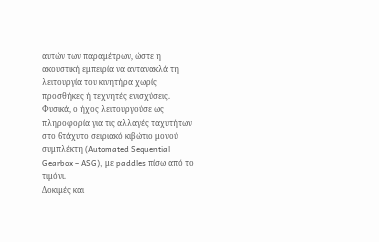αυτών των παραμέτρων, ώστε η ακουστική εμπειρία να αντανακλά τη λειτουργία του κινητήρα χωρίς προσθήκες ή τεχνητές ενισχύσεις. Φυσικά, ο ήχος λειτουργούσε ως πληροφορία για τις αλλαγές ταχυτήτων στο 6τάχυτο σειριακό κιβώτιο μονού συμπλέκτη (Automated Sequential Gearbox – ASG), με paddles πίσω από το τιμόνι.
Δοκιµές και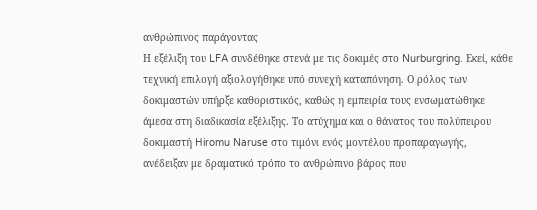ανθρώπινος παράγοντας
Η εξέλιξη του LFA συνδέθηκε στενά με τις δοκιμές στο Nurburgring. Εκεί, κάθε τεχνική επιλογή αξιολογήθηκε υπό συνεχή καταπόνηση. Ο ρόλος των δοκιμαστών υπήρξε καθοριστικός, καθώς η εμπειρία τους ενσωματώθηκε άμεσα στη διαδικασία εξέλιξης. Το ατύχημα και ο θάνατος του πολύπειρου δοκιμαστή Hiromu Naruse στο τιμόνι ενός μοντέλου προπαραγωγής, ανέδειξαν με δραματικό τρόπο το ανθρώπινο βάρος που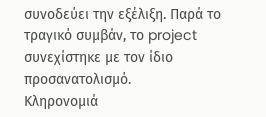συνοδεύει την εξέλιξη. Παρά το τραγικό συμβάν, το project συνεχίστηκε με τον ίδιο προσανατολισμό.
Κληρονοµιά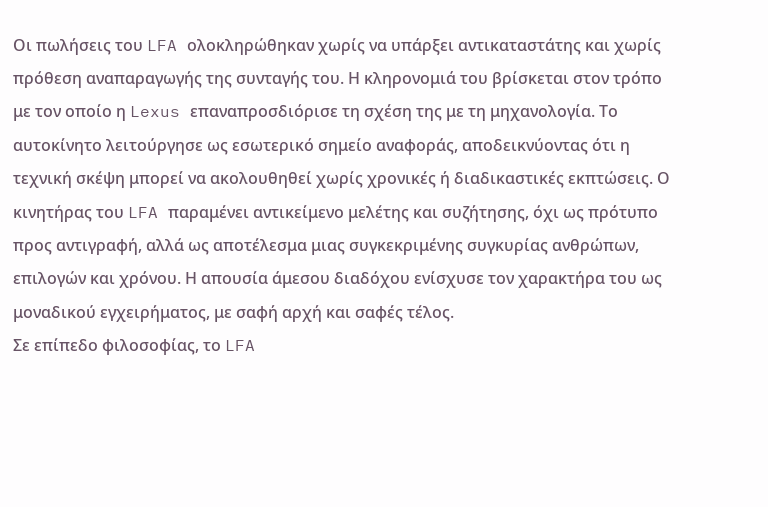Οι πωλήσεις του LFA ολοκληρώθηκαν χωρίς να υπάρξει αντικαταστάτης και χωρίς πρόθεση αναπαραγωγής της συνταγής του. Η κληρονομιά του βρίσκεται στον τρόπο με τον οποίο η Lexus επαναπροσδιόρισε τη σχέση της με τη μηχανολογία. Το αυτοκίνητο λειτούργησε ως εσωτερικό σημείο αναφοράς, αποδεικνύοντας ότι η τεχνική σκέψη μπορεί να ακολουθηθεί χωρίς χρονικές ή διαδικαστικές εκπτώσεις. Ο κινητήρας του LFA παραμένει αντικείμενο μελέτης και συζήτησης, όχι ως πρότυπο προς αντιγραφή, αλλά ως αποτέλεσμα μιας συγκεκριμένης συγκυρίας ανθρώπων, επιλογών και χρόνου. Η απουσία άμεσου διαδόχου ενίσχυσε τον χαρακτήρα του ως μοναδικού εγχειρήματος, με σαφή αρχή και σαφές τέλος.
Σε επίπεδο φιλοσοφίας, το LFA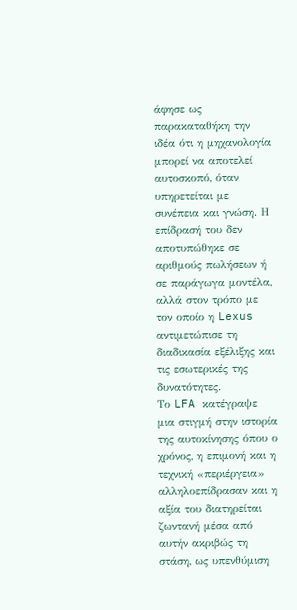άφησε ως παρακαταθήκη την ιδέα ότι η μηχανολογία μπορεί να αποτελεί αυτοσκοπό, όταν υπηρετείται με συνέπεια και γνώση. Η επίδρασή του δεν αποτυπώθηκε σε αριθμούς πωλήσεων ή σε παράγωγα μοντέλα, αλλά στον τρόπο με τον οποίο η Lexus αντιμετώπισε τη διαδικασία εξέλιξης και τις εσωτερικές της δυνατότητες.
Το LFA κατέγραψε μια στιγμή στην ιστορία της αυτοκίνησης όπου ο χρόνος, η επιμονή και η τεχνική «περιέργεια» αλληλοεπίδρασαν και η αξία του διατηρείται ζωντανή μέσα από αυτήν ακριβώς τη στάση, ως υπενθύμιση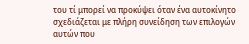του τί μπορεί να προκύψει όταν ένα αυτοκίνητο σχεδιάζεται με πλήρη συνείδηση των επιλογών αυτών που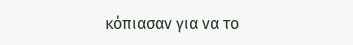κόπιασαν για να το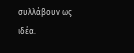συλλάβουν ως ιδέα.